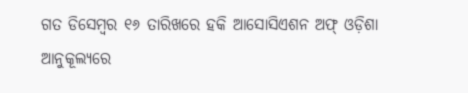ଗତ ଡିସେମ୍ବର ୧୬ ତାରିଖରେ ହକି ଆସୋସିଏଶନ ଅଫ୍ ଓଡ଼ିଶା ଆନୁକୂଲ୍ୟରେ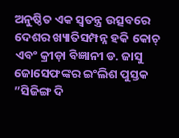ଅନୁଷ୍ଠିତ ଏକ ସ୍ବତନ୍ତ୍ର ଉତ୍ସବରେ ଦେଶର ଖ୍ୟାତିସମ୍ପନ୍ନ ହକି କୋଚ୍ ଏବଂ କ୍ରୀଡ଼ା ବିଜ୍ଞାନୀ ଡ. ଜାସୁ ଜୋସେଫଙ୍କର ଇଂଲିଶ ପୁସ୍ତକ ”ସିଜିଙ୍ଗ ଦି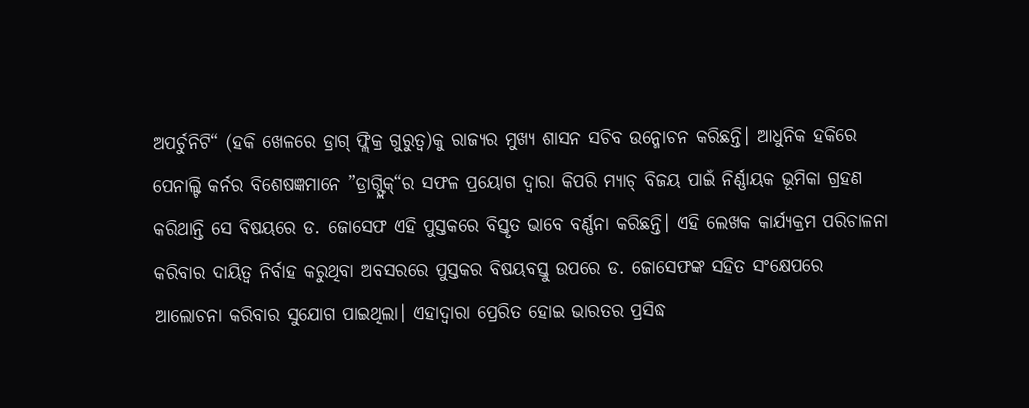ଅପର୍ଚୁନିଟି“ (ହକି ଖେଳରେ ଡ୍ରାଗ୍ ଫ୍ଲିକ୍ର ଗୁରୁତ୍ୱ)କୁ ରାଜ୍ୟର ମୁଖ୍ୟ ଶାସନ ସଚିବ ଉନ୍ମୋଚନ କରିଛନ୍ତି। ଆଧୁନିକ ହକିରେ ପେନାଲ୍ଟି କର୍ନର ବିଶେଷଜ୍ଞମାନେ ”ଡ୍ରାଗ୍ଫ୍ଲିକ୍“ର ସଫଳ ପ୍ରୟୋଗ ଦ୍ୱାରା କିପରି ମ୍ୟାଚ୍ ବିଜୟ ପାଇଁ ନିର୍ଣ୍ଣାୟକ ଭୂମିକା ଗ୍ରହଣ କରିଥାନ୍ତି ସେ ବିଷୟରେ ଡ. ଜୋସେଫ ଏହି ପୁସ୍ତକରେ ବିସ୍ତୃତ ଭାବେ ବର୍ଣ୍ଣନା କରିଛନ୍ତି। ଏହି ଲେଖକ କାର୍ଯ୍ୟକ୍ରମ ପରିଚାଳନା କରିବାର ଦାୟିତ୍ୱ ନିର୍ବାହ କରୁଥିବା ଅବସରରେ ପୁସ୍ତକର ବିଷୟବସ୍ତୁ ଉପରେ ଡ. ଜୋସେଫଙ୍କ ସହିତ ସଂକ୍ଷେପରେ ଆଲୋଚନା କରିବାର ସୁଯୋଗ ପାଇଥିଲା। ଏହାଦ୍ୱାରା ପ୍ରେରିତ ହୋଇ ଭାରତର ପ୍ରସିଦ୍ଧ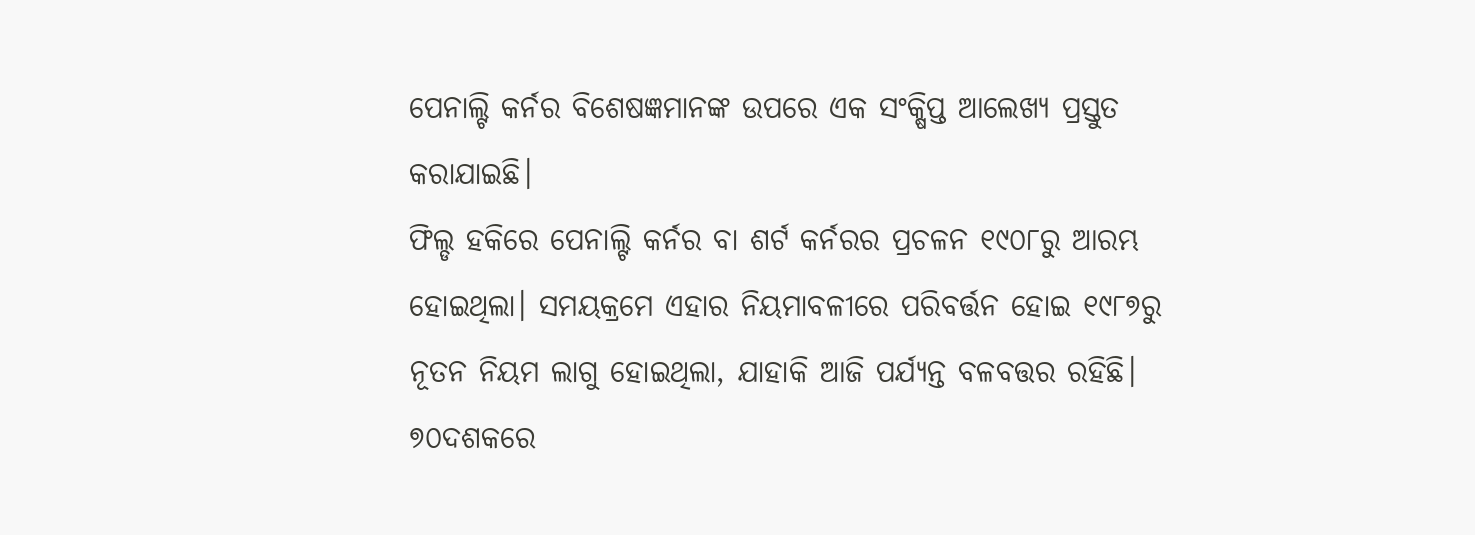ପେନାଲ୍ଟି କର୍ନର ବିଶେଷଜ୍ଞମାନଙ୍କ ଉପରେ ଏକ ସଂକ୍ଷିପ୍ତ ଆଲେଖ୍ୟ ପ୍ରସ୍ତୁତ କରାଯାଇଛି।
ଫିଲ୍ଡ ହକିରେ ପେନାଲ୍ଟି କର୍ନର ବା ଶର୍ଟ କର୍ନରର ପ୍ରଚଳନ ୧୯୦୮ରୁ ଆରମ୍ଭ ହୋଇଥିଲା। ସମୟକ୍ରମେ ଏହାର ନିୟମାବଳୀରେ ପରିବର୍ତ୍ତନ ହୋଇ ୧୯୮୭ରୁ ନୂତନ ନିୟମ ଲାଗୁ ହୋଇଥିଲା, ଯାହାକି ଆଜି ପର୍ଯ୍ୟନ୍ତ ବଳବତ୍ତର ରହିଛି। ୭୦ଦଶକରେ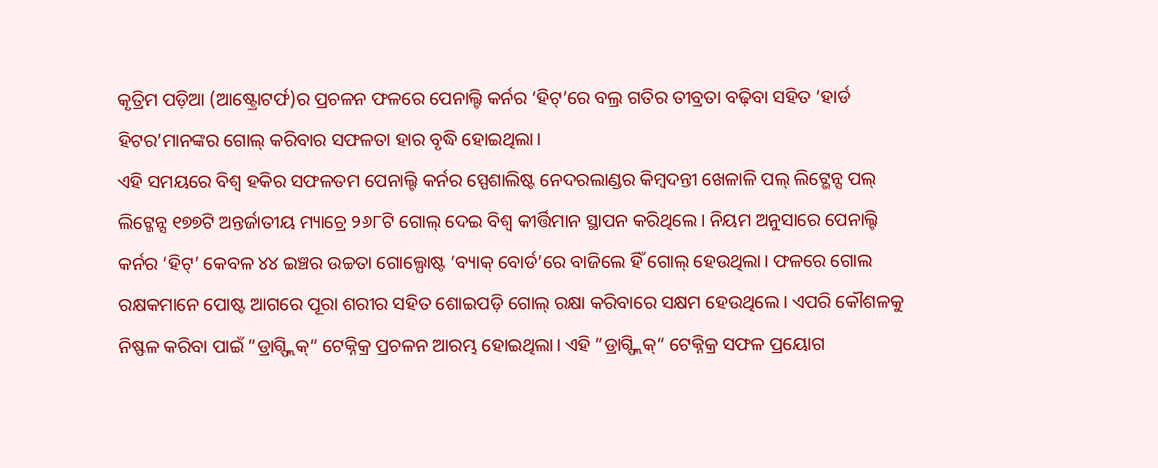କୃତ୍ରିମ ପଡ଼ିଆ (ଆଷ୍ଟ୍ରୋଟର୍ଫ)ର ପ୍ରଚଳନ ଫଳରେ ପେନାଲ୍ଟି କର୍ନର ‘ହିଟ୍’ରେ ବଲ୍ର ଗତିର ତୀବ୍ରତା ବଢ଼ିବା ସହିତ ‘ହାର୍ଡ ହିଟର’ମାନଙ୍କର ଗୋଲ୍ କରିବାର ସଫଳତା ହାର ବୃଦ୍ଧି ହୋଇଥିଲା।
ଏହି ସମୟରେ ବିଶ୍ୱ ହକିର ସଫଳତମ ପେନାଲ୍ଟି କର୍ନର ସ୍ପେଶାଲିଷ୍ଟ ନେଦରଲାଣ୍ଡର କିମ୍ବଦନ୍ତୀ ଖେଳାଳି ପଲ୍ ଲିଟ୍ଭେନ୍ସ ପଲ୍ ଲିଟ୍ଜେନ୍ସ ୧୭୭ଟି ଅନ୍ତର୍ଜାତୀୟ ମ୍ୟାଚ୍ରେ ୨୬୮ଟି ଗୋଲ୍ ଦେଇ ବିଶ୍ୱ କୀର୍ତ୍ତିମାନ ସ୍ଥାପନ କରିଥିଲେ। ନିୟମ ଅନୁସାରେ ପେନାଲ୍ଟି କର୍ନର ‘ହିଟ୍’ କେବଳ ୪୪ ଇଞ୍ଚର ଉଚ୍ଚତା ଗୋଲ୍ପୋଷ୍ଟ ‘ବ୍ୟାକ୍ ବୋର୍ଡ’ରେ ବାଜିଲେ ହିଁ ଗୋଲ୍ ହେଉଥିଲା। ଫଳରେ ଗୋଲ ରକ୍ଷକମାନେ ପୋଷ୍ଟ ଆଗରେ ପୂରା ଶରୀର ସହିତ ଶୋଇପଡ଼ି ଗୋଲ୍ ରକ୍ଷା କରିବାରେ ସକ୍ଷମ ହେଉଥିଲେ। ଏପରି କୌଶଳକୁ ନିଷ୍ଫଳ କରିବା ପାଇଁ ”ଡ୍ରାଗ୍ଫ୍ଲିକ୍“ ଟେକ୍ନିକ୍ର ପ୍ରଚଳନ ଆରମ୍ଭ ହୋଇଥିଲା। ଏହି ”ଡ୍ରାଗ୍ଫ୍ଲିକ୍“ ଟେକ୍ନିକ୍ର ସଫଳ ପ୍ରୟୋଗ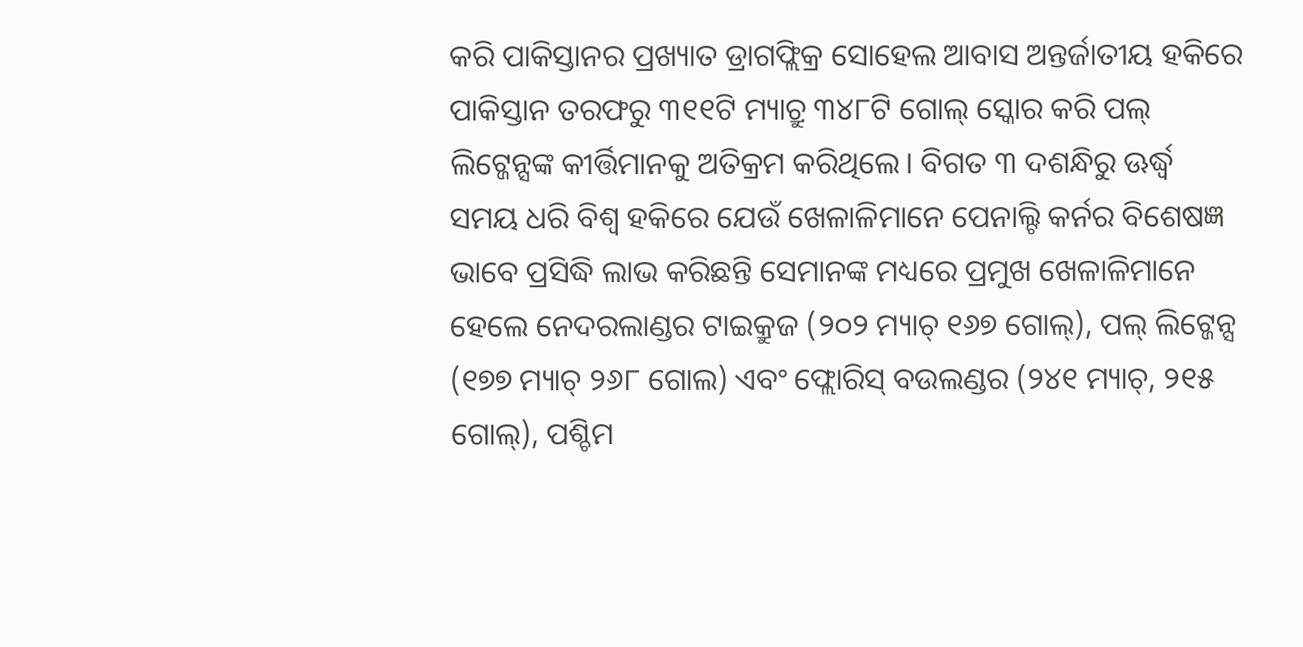କରି ପାକିସ୍ତାନର ପ୍ରଖ୍ୟାତ ଡ୍ରାଗଫ୍ଲିକ୍ର ସୋହେଲ ଆବାସ ଅନ୍ତର୍ଜାତୀୟ ହକିରେ ପାକିସ୍ତାନ ତରଫରୁ ୩୧୧ଟି ମ୍ୟାଚ୍ରୁ ୩୪୮ଟି ଗୋଲ୍ ସ୍କୋର କରି ପଲ୍ ଲିଟ୍ଜେନ୍ସଙ୍କ କୀର୍ତ୍ତିମାନକୁ ଅତିକ୍ରମ କରିଥିଲେ। ବିଗତ ୩ ଦଶନ୍ଧିରୁ ଊର୍ଦ୍ଧ୍ୱ ସମୟ ଧରି ବିଶ୍ୱ ହକିରେ ଯେଉଁ ଖେଳାଳିମାନେ ପେନାଲ୍ଟି କର୍ନର ବିଶେଷଜ୍ଞ ଭାବେ ପ୍ରସିଦ୍ଧି ଲାଭ କରିଛନ୍ତି ସେମାନଙ୍କ ମଧ୍ୟରେ ପ୍ରମୁଖ ଖେଳାଳିମାନେ ହେଲେ ନେଦରଲାଣ୍ଡର ଟାଇକ୍ରୁଜ (୨୦୨ ମ୍ୟାଚ୍ ୧୬୭ ଗୋଲ୍), ପଲ୍ ଲିଟ୍ଜେନ୍ସ (୧୭୭ ମ୍ୟାଚ୍ ୨୬୮ ଗୋଲ) ଏବଂ ଫ୍ଲୋରିସ୍ ବଉଲଣ୍ଡର (୨୪୧ ମ୍ୟାଚ୍, ୨୧୫ ଗୋଲ୍), ପଶ୍ଚିମ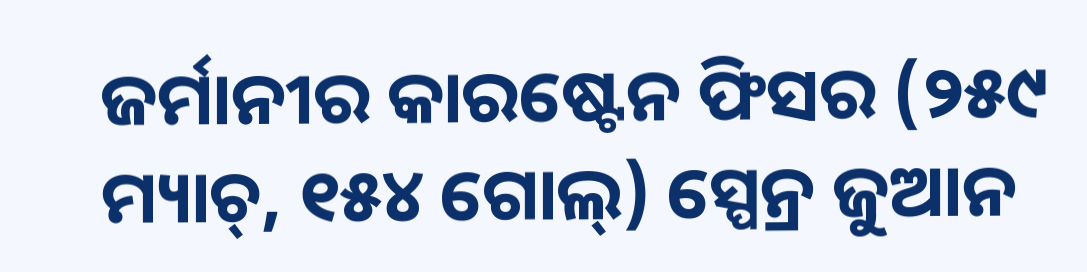ଜର୍ମାନୀର କାରଷ୍ଟେନ ଫିସର (୨୫୯ ମ୍ୟାଚ୍, ୧୫୪ ଗୋଲ୍) ସ୍ପେନ୍ର ଜୁଆନ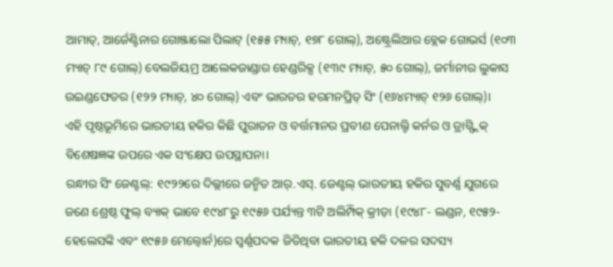ଆମାତ୍, ଆର୍ଜେଣ୍ଟିନାର ଗୋଞ୍ଜାଲୋ ପିଲାଟ୍ (୧୫୫ ମ୍ୟାଚ୍, ୧୭୮ ଗୋଲ୍), ଅଷ୍ଟ୍ରେଲିଆର ବ୍ଲେକ ଗୋଭର୍ସ (୧୦୩ ମ୍ୟାଚ୍ ୮୯ ଗୋଲ୍) ବେଲଜିୟମ୍ର ଆଲେକଜାଣ୍ଡାର ହେଣ୍ଡରିକ୍ସ (୧୩୯ ମ୍ୟାଚ୍, ୫୦ ଗୋଲ୍), ଜର୍ମାନୀର ଲୁକାସ ଉଇଣ୍ଡଫେଡର (୧୨୨ ମ୍ୟାଚ୍, ୪୦ ଗୋଲ୍) ଏବଂ ଭାରତର ହରମନପ୍ରିତ୍ ସିଂ (୧୬୪ମ୍ୟାଚ୍ ୧୨୬ ଗୋଲ୍)।
ଏହି ପୃଷ୍ଠଭୂମିରେ ଭାରତୀୟ ହକିର କିଛି ପୁରାତନ ଓ ବର୍ତ୍ତମାନର ପ୍ରବୀଣ ପେନାଲ୍ଟି କର୍ନର ଓ ଡ୍ରାଗ୍ଫ୍ଲିକ୍ ବିଶେଷଜ୍ଞଙ୍କ ଉପରେ ଏକ ସଂକ୍ଷେପ ଉପସ୍ଥାପନା।
ରନ୍ଧୀର ସିଂ ଜେଣ୍ଟଲ୍: ୧୯୨୨ରେ ଦିଲ୍ଲୀରେ ଜନ୍ମିତ ଆର୍.ଏସ୍. ଜେଣ୍ଟଲ୍ ଭାରତୀୟ ହକିର ସୁବର୍ଣ୍ଣ ଯୁଗରେ ଜଣେ ଶ୍ରେଷ୍ଠ ଫୁଲ୍ ବ୍ୟାକ୍ ଭାବେ ୧୯୪୮ରୁ ୧୯୫୬ ପର୍ଯ୍ୟନ୍ତ ୩ଟି ଅଲିମ୍ପିକ୍ କ୍ରୀଡ଼ା (୧୯୪୮- ଲଣ୍ଡନ, ୧୯୫୨-ହେଲେସଙ୍କି ଏବଂ ୧୯୫୬ ମେଲ୍ବୋର୍ନ)ରେ ସ୍ବର୍ଣ୍ଣପଦକ ଜିତିଥିବା ଭାରତୀୟ ହକି ଦଳର ସଦସ୍ୟ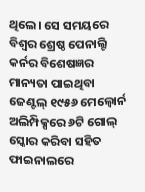ଥିଲେ। ସେ ସମୟରେ ବିଶ୍ୱର ଶ୍ରେଷ୍ଠ ପେନାଲ୍ଟି କର୍ନର ବିଶେଷଜ୍ଞର ମାନ୍ୟତା ପାଇଥିବା ଜେଣ୍ଟଲ୍ ୧୯୫୬ ମେଲ୍ବୋର୍ନ ଅଲିମ୍ପିକ୍ସରେ ୬ଟି ଗୋଲ୍ ସ୍କୋର କରିବା ସହିତ ଫାଇନାଲରେ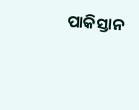ପାକିସ୍ତାନ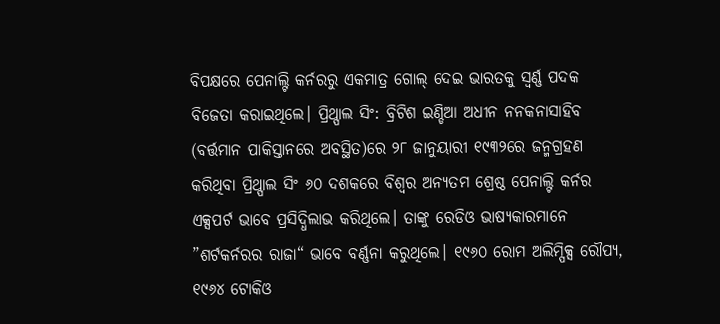ବିପକ୍ଷରେ ପେନାଲ୍ଟି କର୍ନରରୁ ଏକମାତ୍ର ଗୋଲ୍ ଦେଇ ଭାରତକୁ ସ୍ବର୍ଣ୍ଣ ପଦକ ବିଜେତା କରାଇଥିଲେ। ପ୍ରିଥ୍ପାଲ ସିଂ: ବ୍ରିଟିଶ ଇଣ୍ଡିଆ ଅଧୀନ ନନକନାସାହିବ (ବର୍ତ୍ତମାନ ପାକିସ୍ତାନରେ ଅବସ୍ଥିତ)ରେ ୨୮ ଜାନୁୟାରୀ ୧୯୩୨ରେ ଜନ୍ମଗ୍ରହଣ କରିଥିବା ପ୍ରିଥ୍ପାଲ ସିଂ ୬୦ ଦଶକରେ ବିଶ୍ୱର ଅନ୍ୟତମ ଶ୍ରେଷ୍ଠ ପେନାଲ୍ଟି କର୍ନର ଏକ୍ସପର୍ଟ ଭାବେ ପ୍ରସିଦ୍ଧିଲାଭ କରିଥିଲେ। ତାଙ୍କୁ ରେଡିଓ ଭାଷ୍ୟକାରମାନେ ”ଶର୍ଟକର୍ନରର ରାଜା“ ଭାବେ ବର୍ଣ୍ଣନା କରୁଥିଲେ। ୧୯୬୦ ରୋମ ଅଲିମ୍ପିକ୍ସ ରୌପ୍ୟ, ୧୯୬୪ ଟୋକିଓ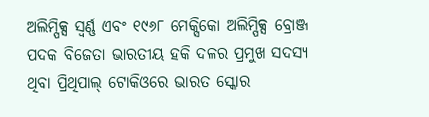ଅଲିମ୍ପିକ୍ସ ସ୍ବର୍ଣ୍ଣ ଏବଂ ୧୯୬୮ ମେକ୍ସିକୋ ଅଲିମ୍ପିକ୍ସ ବ୍ରୋଞ୍ଜ ପଦକ ବିଜେତା ଭାରତୀୟ ହକି ଦଳର ପ୍ରମୁଖ ସଦସ୍ୟ ଥିବା ପ୍ରିଥିପାଲ୍ ଟୋକିଓରେ ଭାରତ ସ୍କୋର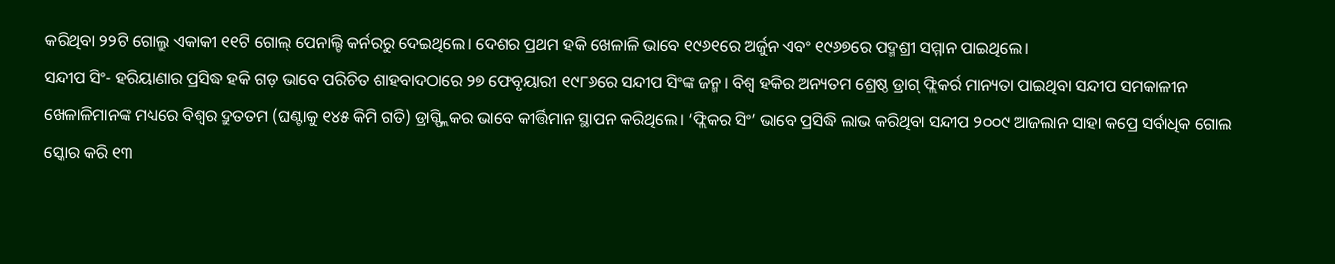କରିଥିବା ୨୨ଟି ଗୋଲ୍ରୁ ଏକାକୀ ୧୧ଟି ଗୋଲ୍ ପେନାଲ୍ଟି କର୍ନରରୁ ଦେଇଥିଲେ। ଦେଶର ପ୍ରଥମ ହକି ଖେଳାଳି ଭାବେ ୧୯୬୧ରେ ଅର୍ଜୁନ ଏବଂ ୧୯୬୭ରେ ପଦ୍ମଶ୍ରୀ ସମ୍ମାନ ପାଇଥିଲେ।
ସନ୍ଦୀପ ସିଂ- ହରିୟାଣାର ପ୍ରସିଦ୍ଧ ହକି ଗଡ଼ ଭାବେ ପରିଚିତ ଶାହବାଦଠାରେ ୨୭ ଫେବୃୟାରୀ ୧୯୮୬ରେ ସନ୍ଦୀପ ସିଂଙ୍କ ଜନ୍ମ। ବିଶ୍ୱ ହକିର ଅନ୍ୟତମ ଶ୍ରେଷ୍ଠ ଡ୍ରାଗ୍ ଫ୍ଲିକର୍ର ମାନ୍ୟତା ପାଇଥିବା ସନ୍ଦୀପ ସମକାଳୀନ ଖେଳାଳିମାନଙ୍କ ମଧ୍ୟରେ ବିଶ୍ୱର ଦ୍ରୁତତମ (ଘଣ୍ଟାକୁ ୧୪୫ କିମି ଗତି) ଡ୍ରାଗ୍ଫ୍ଲିକର ଭାବେ କୀର୍ତ୍ତିମାନ ସ୍ଥାପନ କରିଥିଲେ। ‘ଫ୍ଲିକର ସିଂ’ ଭାବେ ପ୍ରସିଦ୍ଧି ଲାଭ କରିଥିବା ସନ୍ଦୀପ ୨୦୦୯ ଆଜଲାନ ସାହା କପ୍ରେ ସର୍ବାଧିକ ଗୋଲ ସ୍କୋର କରି ୧୩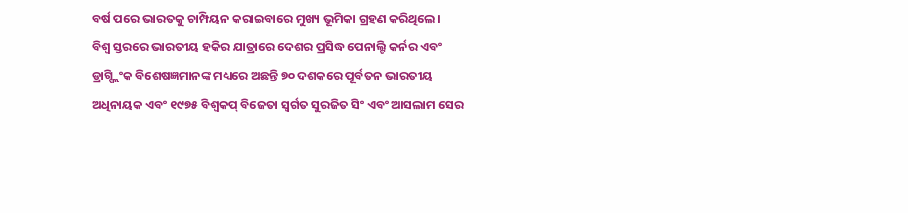ବର୍ଷ ପରେ ଭାରତକୁ ଚାମ୍ପିୟନ କରାଇବାରେ ମୁଖ୍ୟ ଭୂମିକା ଗ୍ରହଣ କରିଥିଲେ।
ବିଶ୍ୱ ସ୍ତରରେ ଭାରତୀୟ ହକିର ଯାତ୍ରାରେ ଦେଶର ପ୍ରସିଦ୍ଧ ପେନାଲ୍ଟି କର୍ନର ଏବଂ ଡ୍ରାଗ୍ପ୍ଲିଂକ ବିଶେଷଜ୍ଞମାନଙ୍କ ମଧ୍ୟରେ ଅଛନ୍ତି ୭୦ ଦଶକରେ ପୂର୍ବତନ ଭାରତୀୟ ଅଧିନାୟକ ଏବଂ ୧୯୭୫ ବିଶ୍ୱକପ୍ ବିଜେତା ସ୍ବର୍ଗତ ସୁରଜିତ ସିଂ ଏବଂ ଆସଲାମ ସେର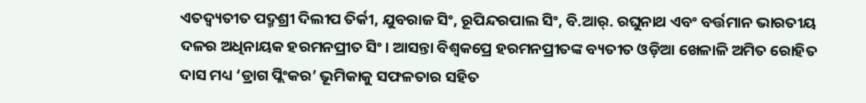ଏତଦ୍ବ୍ୟତୀତ ପଦ୍ମଶ୍ରୀ ଦିଲୀପ ତିର୍କୀ, ଯୁବରାଜ ସିଂ, ରୂପିନ୍ଦରପାଲ ସିଂ, ବି.ଆର୍. ରଘୁନାଥ ଏବଂ ବର୍ତ୍ତମାନ ଭାରତୀୟ ଦଳର ଅଧିନାୟକ ହରମନପ୍ରୀତ ସିଂ। ଆସନ୍ତା ବିଶ୍ୱକପ୍ରେ ହରମନପ୍ରୀତଙ୍କ ବ୍ୟତୀତ ଓଡ଼ିଆ ଖେଳାଳି ଅମିତ ରୋହିତ ଦାସ ମଧ୍ୟ ‘ଡ୍ରାଗ ପ୍ଲିଂକର’ ଭୂମିକାକୁ ସଫଳତାର ସହିତ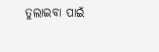ତୁଲାଇବା ପାଇଁ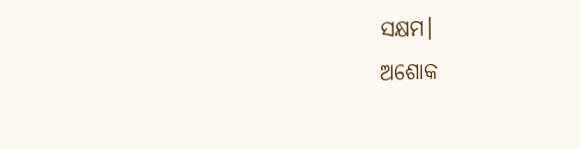ସକ୍ଷମ।
ଅଶୋକ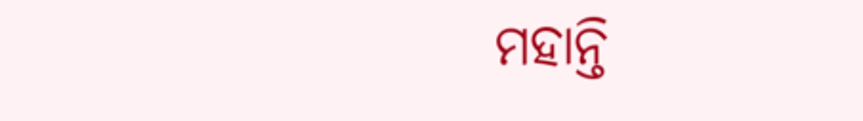ମହାନ୍ତି